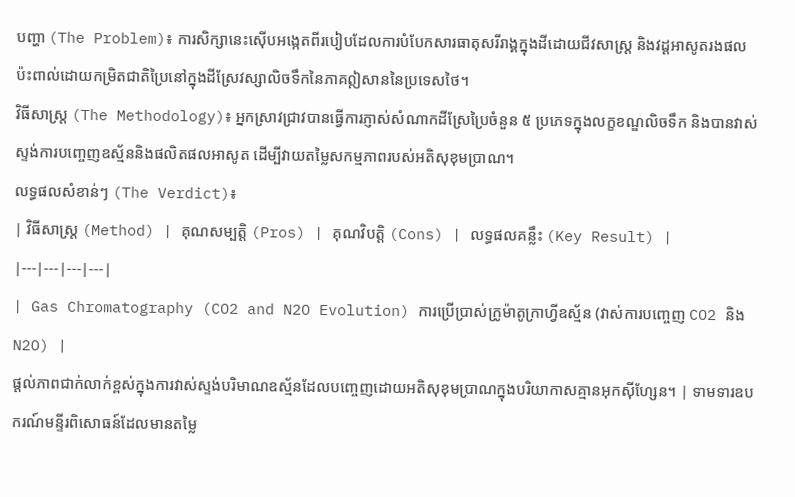បញ្ហា (The Problem)៖ ការសិក្សានេះស៊ើបអង្កេតពីរបៀបដែលការបំបែកសារធាតុសរីរាង្គក្នុងដីដោយជីវសាស្ត្រ និងវដ្តអាសូតរងផលប៉ះពាល់ដោយកម្រិតជាតិប្រៃនៅក្នុងដីស្រែវស្សាលិចទឹកនៃភាគឦសាននៃប្រទេសថៃ។
វិធីសាស្ត្រ (The Methodology)៖ អ្នកស្រាវជ្រាវបានធ្វើការភ្ញាស់សំណាកដីស្រែប្រៃចំនួន ៥ ប្រភេទក្នុងលក្ខខណ្ឌលិចទឹក និងបានវាស់ស្ទង់ការបញ្ចេញឧស្ម័ននិងផលិតផលអាសូត ដើម្បីវាយតម្លៃសកម្មភាពរបស់អតិសុខុមប្រាណ។
លទ្ធផលសំខាន់ៗ (The Verdict)៖
| វិធីសាស្ត្រ (Method) | គុណសម្បត្តិ (Pros) | គុណវិបត្តិ (Cons) | លទ្ធផលគន្លឹះ (Key Result) |
|---|---|---|---|
| Gas Chromatography (CO2 and N2O Evolution) ការប្រើប្រាស់ក្រូម៉ាតូក្រាហ្វីឧស្ម័ន (វាស់ការបញ្ចេញ CO2 និង N2O) |
ផ្តល់ភាពជាក់លាក់ខ្ពស់ក្នុងការវាស់ស្ទង់បរិមាណឧស្ម័នដែលបញ្ចេញដោយអតិសុខុមប្រាណក្នុងបរិយាកាសគ្មានអុកស៊ីហ្សែន។ | ទាមទារឧបករណ៍មន្ទីរពិសោធន៍ដែលមានតម្លៃ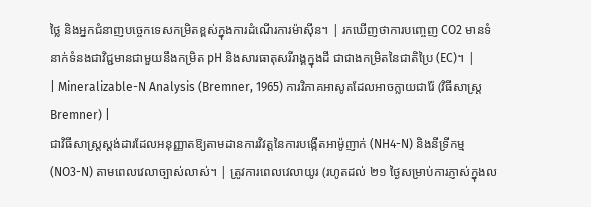ថ្លៃ និងអ្នកជំនាញបច្ចេកទេសកម្រិតខ្ពស់ក្នុងការដំណើរការម៉ាស៊ីន។ | រកឃើញថាការបញ្ចេញ CO2 មានទំនាក់ទំនងជាវិជ្ជមានជាមួយនឹងកម្រិត pH និងសារធាតុសរីរាង្គក្នុងដី ជាជាងកម្រិតនៃជាតិប្រៃ (EC)។ |
| Mineralizable-N Analysis (Bremner, 1965) ការវិភាគអាសូតដែលអាចក្លាយជារ៉ែ (វិធីសាស្ត្រ Bremner) |
ជាវិធីសាស្ត្រស្តង់ដារដែលអនុញ្ញាតឱ្យតាមដានការវិវត្តនៃការបង្កើតអាម៉ូញាក់ (NH4-N) និងនីទ្រីកម្ម (NO3-N) តាមពេលវេលាច្បាស់លាស់។ | ត្រូវការពេលវេលាយូរ (រហូតដល់ ២១ ថ្ងៃសម្រាប់ការភ្ញាស់ក្នុងល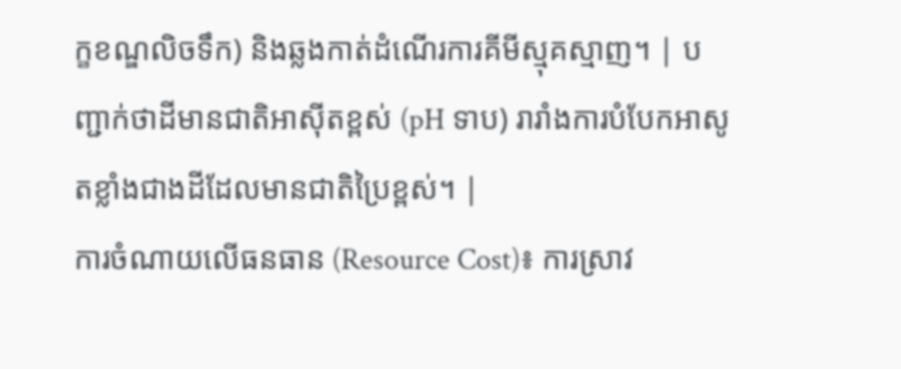ក្ខខណ្ឌលិចទឹក) និងឆ្លងកាត់ដំណើរការគីមីស្មុគស្មាញ។ | បញ្ជាក់ថាដីមានជាតិអាស៊ីតខ្ពស់ (pH ទាប) រារាំងការបំបែកអាសូតខ្លាំងជាងដីដែលមានជាតិប្រៃខ្ពស់។ |
ការចំណាយលើធនធាន (Resource Cost)៖ ការស្រាវ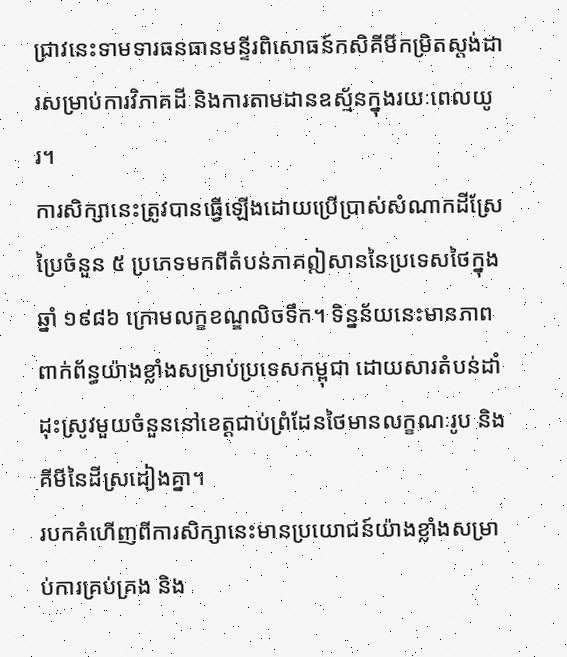ជ្រាវនេះទាមទារធនធានមន្ទីរពិសោធន៍កសិគីមីកម្រិតស្តង់ដារសម្រាប់ការវិភាគដី និងការតាមដានឧស្ម័នក្នុងរយៈពេលយូរ។
ការសិក្សានេះត្រូវបានធ្វើឡើងដោយប្រើប្រាស់សំណាកដីស្រែប្រៃចំនួន ៥ ប្រភេទមកពីតំបន់ភាគឦសាននៃប្រទេសថៃក្នុងឆ្នាំ ១៩៨៦ ក្រោមលក្ខខណ្ឌលិចទឹក។ ទិន្នន័យនេះមានភាពពាក់ព័ន្ធយ៉ាងខ្លាំងសម្រាប់ប្រទេសកម្ពុជា ដោយសារតំបន់ដាំដុះស្រូវមួយចំនួននៅខេត្តជាប់ព្រំដែនថៃមានលក្ខណៈរូប និងគីមីនៃដីស្រដៀងគ្នា។
របកគំហើញពីការសិក្សានេះមានប្រយោជន៍យ៉ាងខ្លាំងសម្រាប់ការគ្រប់គ្រង និង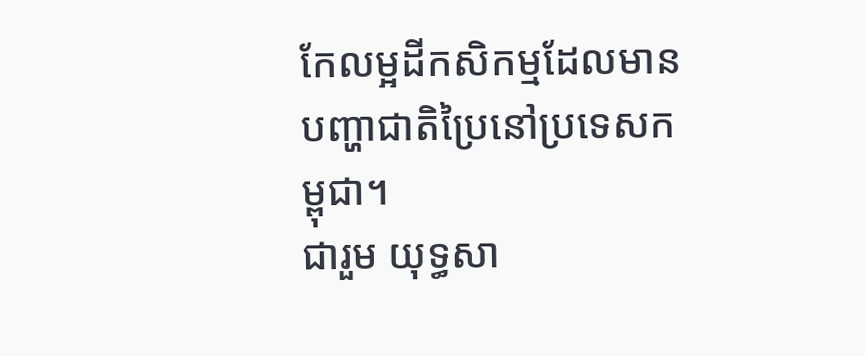កែលម្អដីកសិកម្មដែលមានបញ្ហាជាតិប្រៃនៅប្រទេសកម្ពុជា។
ជារួម យុទ្ធសា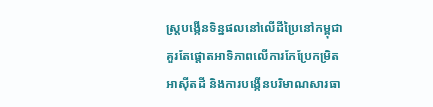ស្ត្របង្កើនទិន្នផលនៅលើដីប្រៃនៅកម្ពុជា គួរតែផ្តោតអាទិភាពលើការកែប្រែកម្រិតអាស៊ីតដី និងការបង្កើនបរិមាណសារធា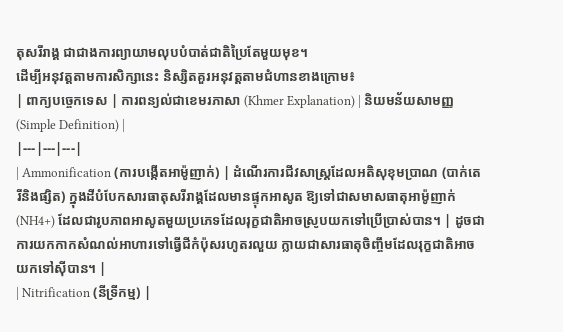តុសរីរាង្គ ជាជាងការព្យាយាមលុបបំបាត់ជាតិប្រៃតែមួយមុខ។
ដើម្បីអនុវត្តតាមការសិក្សានេះ និស្សិតគួរអនុវត្តតាមជំហានខាងក្រោម៖
| ពាក្យបច្ចេកទេស | ការពន្យល់ជាខេមរភាសា (Khmer Explanation) | និយមន័យសាមញ្ញ (Simple Definition) |
|---|---|---|
| Ammonification (ការបង្កើតអាម៉ូញាក់) | ដំណើរការជីវសាស្ត្រដែលអតិសុខុមប្រាណ (បាក់តេរីនិងផ្សិត) ក្នុងដីបំបែកសារធាតុសរីរាង្គដែលមានផ្ទុកអាសូត ឱ្យទៅជាសមាសធាតុអាម៉ូញាក់ (NH4+) ដែលជារូបភាពអាសូតមួយប្រភេទដែលរុក្ខជាតិអាចស្រូបយកទៅប្រើប្រាស់បាន។ | ដូចជាការយកកាកសំណល់អាហារទៅធ្វើជីកំប៉ុសរហូតរលួយ ក្លាយជាសារធាតុចិញ្ចឹមដែលរុក្ខជាតិអាចយកទៅស៊ីបាន។ |
| Nitrification (នីទ្រីកម្ម) |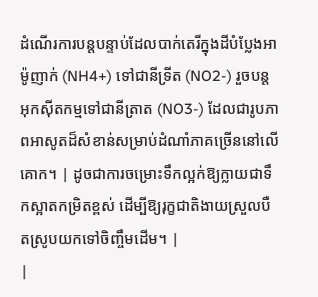ដំណើរការបន្តបន្ទាប់ដែលបាក់តេរីក្នុងដីបំប្លែងអាម៉ូញាក់ (NH4+) ទៅជានីទ្រីត (NO2-) រួចបន្តអុកស៊ីតកម្មទៅជានីត្រាត (NO3-) ដែលជារូបភាពអាសូតដ៏សំខាន់សម្រាប់ដំណាំភាគច្រើននៅលើគោក។ | ដូចជាការចម្រោះទឹកល្អក់ឱ្យក្លាយជាទឹកស្អាតកម្រិតខ្ពស់ ដើម្បីឱ្យរុក្ខជាតិងាយស្រួលបឺតស្រូបយកទៅចិញ្ចឹមដើម។ |
|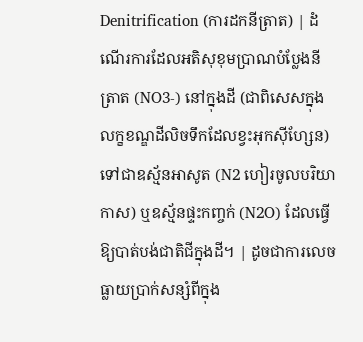Denitrification (ការដកនីត្រាត) | ដំណើរការដែលអតិសុខុមប្រាណបំប្លែងនីត្រាត (NO3-) នៅក្នុងដី (ជាពិសេសក្នុងលក្ខខណ្ឌដីលិចទឹកដែលខ្វះអុកស៊ីហ្សែន) ទៅជាឧស្ម័នអាសូត (N2 ហៀរចូលបរិយាកាស) ឬឧស្ម័នផ្ទះកញ្ចក់ (N2O) ដែលធ្វើឱ្យបាត់បង់ជាតិជីក្នុងដី។ | ដូចជាការលេចធ្លាយប្រាក់សន្សំពីក្នុង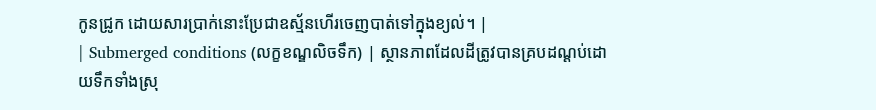កូនជ្រូក ដោយសារប្រាក់នោះប្រែជាឧស្ម័នហើរចេញបាត់ទៅក្នុងខ្យល់។ |
| Submerged conditions (លក្ខខណ្ឌលិចទឹក) | ស្ថានភាពដែលដីត្រូវបានគ្របដណ្ដប់ដោយទឹកទាំងស្រុ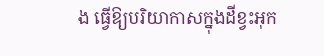ង ធ្វើឱ្យបរិយាកាសក្នុងដីខ្វះអុក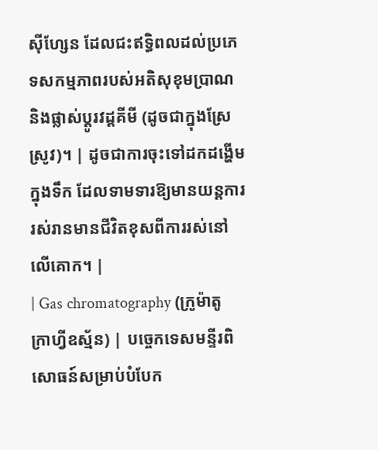ស៊ីហ្សែន ដែលជះឥទ្ធិពលដល់ប្រភេទសកម្មភាពរបស់អតិសុខុមប្រាណ និងផ្លាស់ប្តូរវដ្តគីមី (ដូចជាក្នុងស្រែស្រូវ)។ | ដូចជាការចុះទៅដកដង្ហើមក្នុងទឹក ដែលទាមទារឱ្យមានយន្តការរស់រានមានជីវិតខុសពីការរស់នៅលើគោក។ |
| Gas chromatography (ក្រូម៉ាតូក្រាហ្វីឧស្ម័ន) | បច្ចេកទេសមន្ទីរពិសោធន៍សម្រាប់បំបែក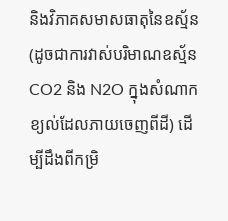និងវិភាគសមាសធាតុនៃឧស្ម័ន (ដូចជាការវាស់បរិមាណឧស្ម័ន CO2 និង N2O ក្នុងសំណាកខ្យល់ដែលភាយចេញពីដី) ដើម្បីដឹងពីកម្រិ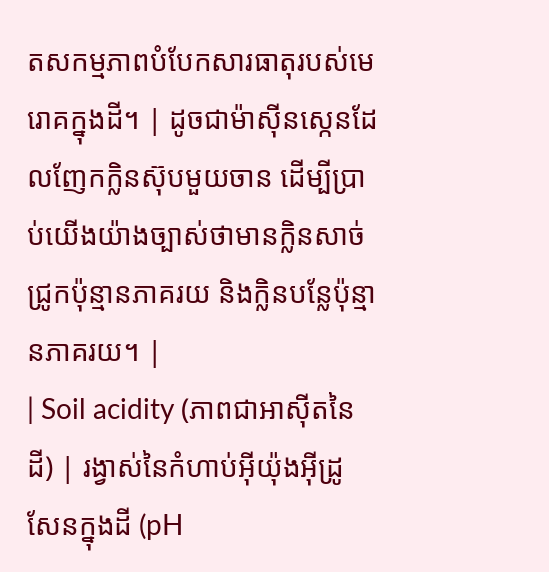តសកម្មភាពបំបែកសារធាតុរបស់មេរោគក្នុងដី។ | ដូចជាម៉ាស៊ីនស្កេនដែលញែកក្លិនស៊ុបមួយចាន ដើម្បីប្រាប់យើងយ៉ាងច្បាស់ថាមានក្លិនសាច់ជ្រូកប៉ុន្មានភាគរយ និងក្លិនបន្លែប៉ុន្មានភាគរយ។ |
| Soil acidity (ភាពជាអាស៊ីតនៃដី) | រង្វាស់នៃកំហាប់អ៊ីយ៉ុងអ៊ីដ្រូសែនក្នុងដី (pH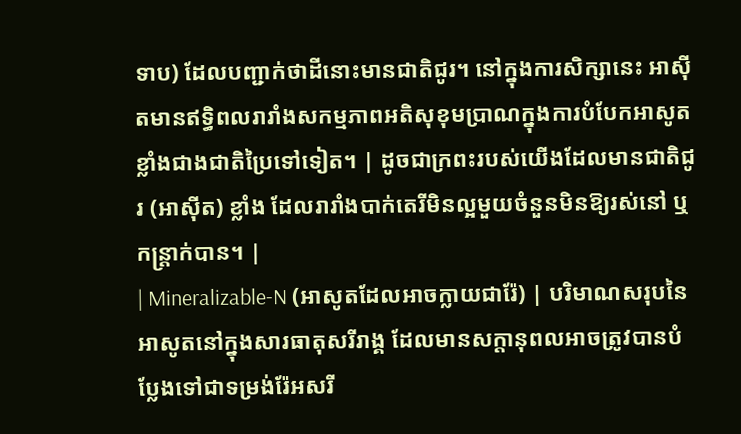ទាប) ដែលបញ្ជាក់ថាដីនោះមានជាតិជូរ។ នៅក្នុងការសិក្សានេះ អាស៊ីតមានឥទ្ធិពលរារាំងសកម្មភាពអតិសុខុមប្រាណក្នុងការបំបែកអាសូត ខ្លាំងជាងជាតិប្រៃទៅទៀត។ | ដូចជាក្រពះរបស់យើងដែលមានជាតិជូរ (អាស៊ីត) ខ្លាំង ដែលរារាំងបាក់តេរីមិនល្អមួយចំនួនមិនឱ្យរស់នៅ ឬកន្ត្រាក់បាន។ |
| Mineralizable-N (អាសូតដែលអាចក្លាយជារ៉ែ) | បរិមាណសរុបនៃអាសូតនៅក្នុងសារធាតុសរីរាង្គ ដែលមានសក្តានុពលអាចត្រូវបានបំប្លែងទៅជាទម្រង់រ៉ែអសរី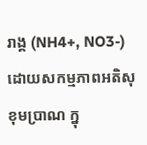រាង្គ (NH4+, NO3-) ដោយសកម្មភាពអតិសុខុមប្រាណ ក្នុ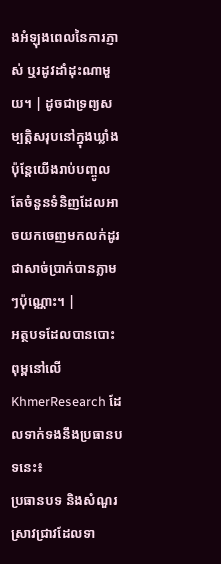ងអំឡុងពេលនៃការភ្ញាស់ ឬរដូវដាំដុះណាមួយ។ | ដូចជាទ្រព្យសម្បត្តិសរុបនៅក្នុងឃ្លាំង ប៉ុន្តែយើងរាប់បញ្ចូលតែចំនួនទំនិញដែលអាចយកចេញមកលក់ដូរជាសាច់ប្រាក់បានភ្លាមៗប៉ុណ្ណោះ។ |
អត្ថបទដែលបានបោះពុម្ពនៅលើ KhmerResearch ដែលទាក់ទងនឹងប្រធានបទនេះ៖
ប្រធានបទ និងសំណួរស្រាវជ្រាវដែលទា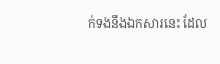ក់ទងនឹងឯកសារនេះ ដែល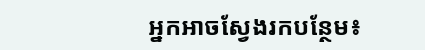អ្នកអាចស្វែងរកបន្ថែម៖